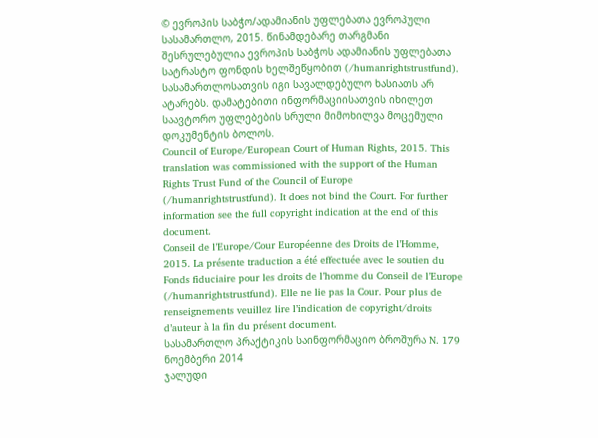© ევროპის საბჭო/ადამიანის უფლებათა ევროპული სასამართლო, 2015. წინამდებარე თარგმანი შესრულებულია ევროპის საბჭოს ადამიანის უფლებათა სატრასტო ფონდის ხელშეწყობით (/humanrightstrustfund). სასამართლოსათვის იგი სავალდებულო ხასიათს არ ატარებს. დამატებითი ინფორმაციისათვის იხილეთ საავტორო უფლებების სრული მიმოხილვა მოცემული დოკუმენტის ბოლოს.
Council of Europe/European Court of Human Rights, 2015. This translation was commissioned with the support of the Human Rights Trust Fund of the Council of Europe (/humanrightstrustfund). It does not bind the Court. For further information see the full copyright indication at the end of this document.
Conseil de l’Europe/Cour Européenne des Droits de l’Homme, 2015. La présente traduction a été effectuée avec le soutien du Fonds fiduciaire pour les droits de l’homme du Conseil de l’Europe (/humanrightstrustfund). Elle ne lie pas la Cour. Pour plus de renseignements veuillez lire l’indication de copyright/droits d’auteur à la fin du présent document.
სასამართლო პრაქტიკის საინფორმაციო ბროშურა N. 179
ნოემბერი 2014
ჯალუდი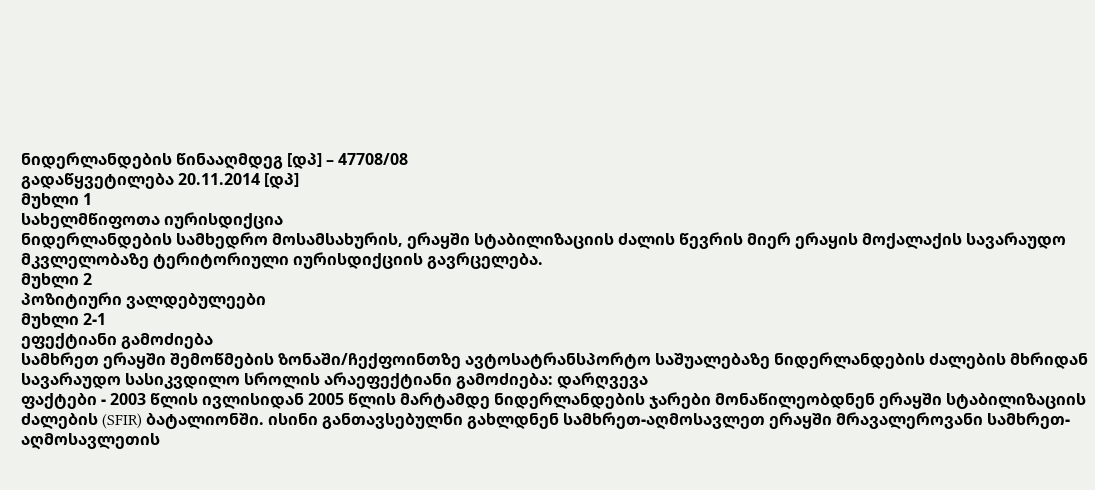ნიდერლანდების წინააღმდეგ [დპ] – 47708/08
გადაწყვეტილება 20.11.2014 [დპ]
მუხლი 1
სახელმწიფოთა იურისდიქცია
ნიდერლანდების სამხედრო მოსამსახურის, ერაყში სტაბილიზაციის ძალის წევრის მიერ ერაყის მოქალაქის სავარაუდო მკვლელობაზე ტერიტორიული იურისდიქციის გავრცელება.
მუხლი 2
პოზიტიური ვალდებულეები
მუხლი 2-1
ეფექტიანი გამოძიება
სამხრეთ ერაყში შემოწმების ზონაში/ჩექფოინთზე ავტოსატრანსპორტო საშუალებაზე ნიდერლანდების ძალების მხრიდან სავარაუდო სასიკვდილო სროლის არაეფექტიანი გამოძიება: დარღვევა
ფაქტები - 2003 წლის ივლისიდან 2005 წლის მარტამდე ნიდერლანდების ჯარები მონაწილეობდნენ ერაყში სტაბილიზაციის ძალების (SFIR) ბატალიონში. ისინი განთავსებულნი გახლდნენ სამხრეთ-აღმოსავლეთ ერაყში მრავალეროვანი სამხრეთ-აღმოსავლეთის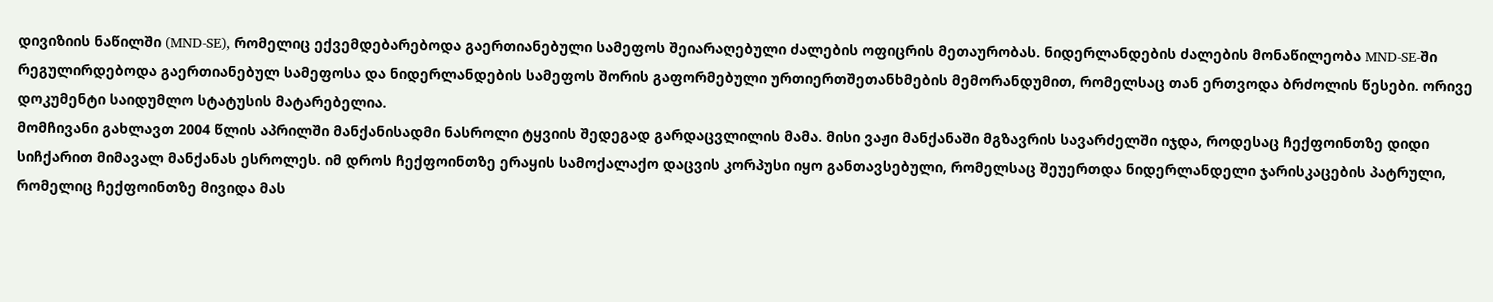დივიზიის ნაწილში (MND-SE), რომელიც ექვემდებარებოდა გაერთიანებული სამეფოს შეიარაღებული ძალების ოფიცრის მეთაურობას. ნიდერლანდების ძალების მონაწილეობა MND-SE-ში რეგულირდებოდა გაერთიანებულ სამეფოსა და ნიდერლანდების სამეფოს შორის გაფორმებული ურთიერთშეთანხმების მემორანდუმით, რომელსაც თან ერთვოდა ბრძოლის წესები. ორივე დოკუმენტი საიდუმლო სტატუსის მატარებელია.
მომჩივანი გახლავთ 2004 წლის აპრილში მანქანისადმი ნასროლი ტყვიის შედეგად გარდაცვლილის მამა. მისი ვაჟი მანქანაში მგზავრის სავარძელში იჯდა, როდესაც ჩექფოინთზე დიდი სიჩქარით მიმავალ მანქანას ესროლეს. იმ დროს ჩექფოინთზე ერაყის სამოქალაქო დაცვის კორპუსი იყო განთავსებული, რომელსაც შეუერთდა ნიდერლანდელი ჯარისკაცების პატრული, რომელიც ჩექფოინთზე მივიდა მას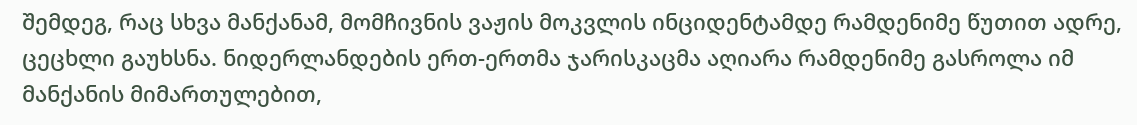შემდეგ, რაც სხვა მანქანამ, მომჩივნის ვაჟის მოკვლის ინციდენტამდე რამდენიმე წუთით ადრე, ცეცხლი გაუხსნა. ნიდერლანდების ერთ-ერთმა ჯარისკაცმა აღიარა რამდენიმე გასროლა იმ მანქანის მიმართულებით,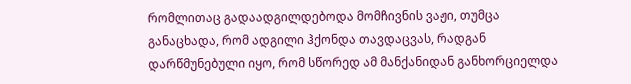რომლითაც გადაადგილდებოდა მომჩივნის ვაჟი, თუმცა განაცხადა, რომ ადგილი ჰქონდა თავდაცვას, რადგან დარწმუნებული იყო, რომ სწორედ ამ მანქანიდან განხორციელდა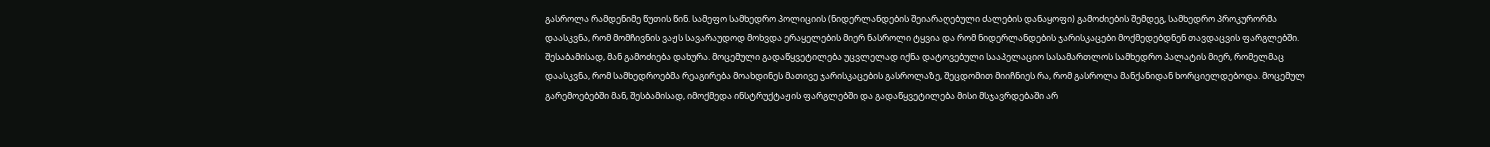გასროლა რამდენიმე წუთის წინ. სამეფო სამხედრო პოლიციის (ნიდერლანდების შეიარაღებული ძალების დანაყოფი) გამოძიების შემდეგ, სამხედრო პროკურორმა დაასკვნა, რომ მომჩივნის ვაჟს სავარაუდოდ მოხვდა ერაყელების მიერ ნასროლი ტყვია და რომ ნიდერლანდების ჯარისკაცები მოქმედებდნენ თავდაცვის ფარგლებში. შესაბამისად, მან გამოძიება დახურა. მოცემული გადაწყვეტილება უცვლელად იქნა დატოვებული სააპელაციო სასამართლოს სამხედრო პალატის მიერ, რომელმაც დაასკვნა, რომ სამხედროებმა რეაგირება მოახდინეს მათივე ჯარისკაცების გასროლაზე, შეცდომით მიიჩნიეს რა, რომ გასროლა მანქანიდან ხორციელდებოდა. მოცემულ გარემოებებში მან, შესბამისად, იმოქმედა ინსტრუქტაჟის ფარგლებში და გადაწყვეტილება მისი მსჯავრდებაში არ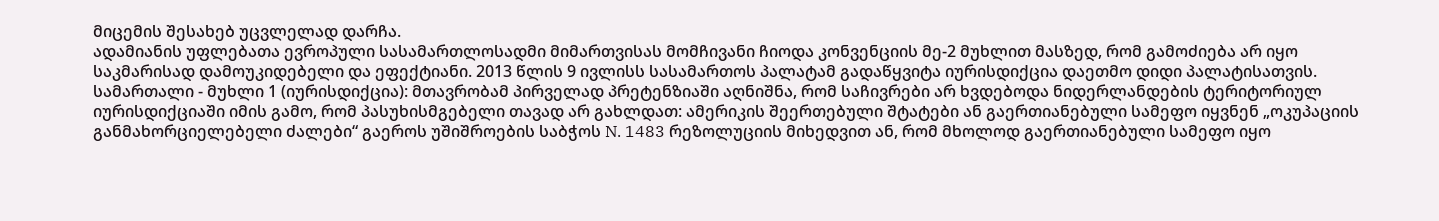მიცემის შესახებ უცვლელად დარჩა.
ადამიანის უფლებათა ევროპული სასამართლოსადმი მიმართვისას მომჩივანი ჩიოდა კონვენციის მე-2 მუხლით მასზედ, რომ გამოძიება არ იყო საკმარისად დამოუკიდებელი და ეფექტიანი. 2013 წლის 9 ივლისს სასამართოს პალატამ გადაწყვიტა იურისდიქცია დაეთმო დიდი პალატისათვის.
სამართალი - მუხლი 1 (იურისდიქცია): მთავრობამ პირველად პრეტენზიაში აღნიშნა, რომ საჩივრები არ ხვდებოდა ნიდერლანდების ტერიტორიულ იურისდიქციაში იმის გამო, რომ პასუხისმგებელი თავად არ გახლდათ: ამერიკის შეერთებული შტატები ან გაერთიანებული სამეფო იყვნენ „ოკუპაციის განმახორციელებელი ძალები“ გაეროს უშიშროების საბჭოს N. 1483 რეზოლუციის მიხედვით ან, რომ მხოლოდ გაერთიანებული სამეფო იყო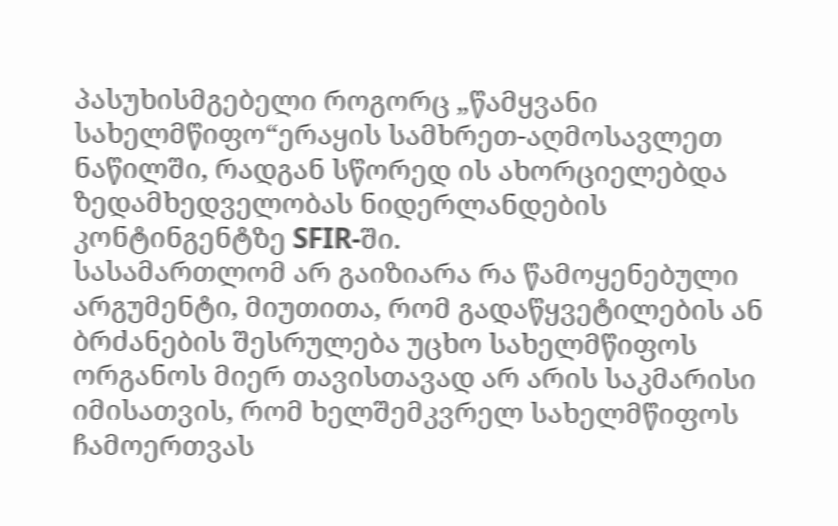პასუხისმგებელი როგორც „წამყვანი სახელმწიფო“ერაყის სამხრეთ-აღმოსავლეთ ნაწილში, რადგან სწორედ ის ახორციელებდა ზედამხედველობას ნიდერლანდების კონტინგენტზე SFIR-ში.
სასამართლომ არ გაიზიარა რა წამოყენებული არგუმენტი, მიუთითა, რომ გადაწყვეტილების ან ბრძანების შესრულება უცხო სახელმწიფოს ორგანოს მიერ თავისთავად არ არის საკმარისი იმისათვის, რომ ხელშემკვრელ სახელმწიფოს ჩამოერთვას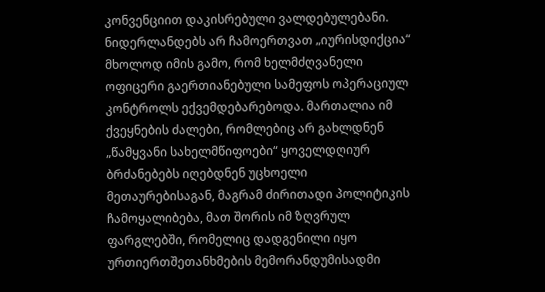კონვენციით დაკისრებული ვალდებულებანი. ნიდერლანდებს არ ჩამოერთვათ „იურისდიქცია“ მხოლოდ იმის გამო, რომ ხელმძღვანელი ოფიცერი გაერთიანებული სამეფოს ოპერაციულ კონტროლს ექვემდებარებოდა. მართალია იმ ქვეყნების ძალები, რომლებიც არ გახლდნენ „წამყვანი სახელმწიფოები“ ყოველდღიურ ბრძანებებს იღებდნენ უცხოელი მეთაურებისაგან, მაგრამ ძირითადი პოლიტიკის ჩამოყალიბება, მათ შორის იმ ზღვრულ ფარგლებში, რომელიც დადგენილი იყო ურთიერთშეთანხმების მემორანდუმისადმი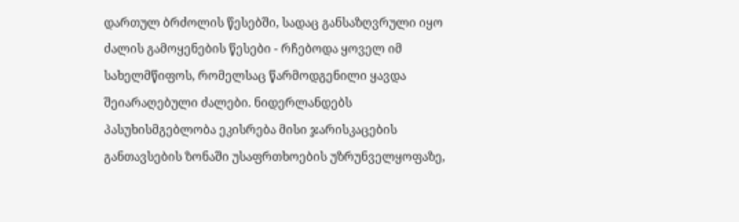დართულ ბრძოლის წესებში, სადაც განსაზღვრული იყო ძალის გამოყენების წესები - რჩებოდა ყოველ იმ სახელმწიფოს, რომელსაც წარმოდგენილი ყავდა შეიარაღებული ძალები. ნიდერლანდებს პასუხისმგებლობა ეკისრება მისი ჯარისკაცების განთავსების ზონაში უსაფრთხოების უზრუნველყოფაზე,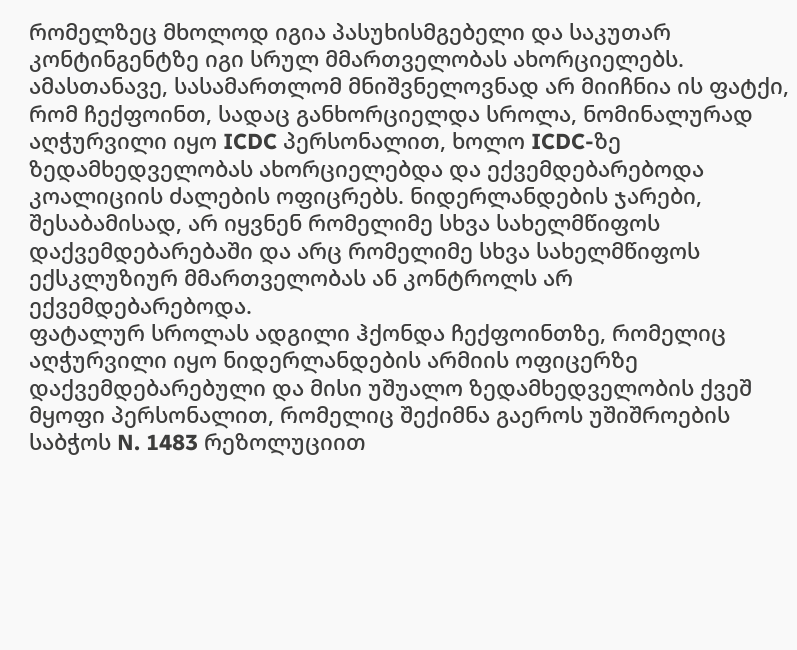რომელზეც მხოლოდ იგია პასუხისმგებელი და საკუთარ კონტინგენტზე იგი სრულ მმართველობას ახორციელებს. ამასთანავე, სასამართლომ მნიშვნელოვნად არ მიიჩნია ის ფატქი, რომ ჩექფოინთ, სადაც განხორციელდა სროლა, ნომინალურად აღჭურვილი იყო ICDC პერსონალით, ხოლო ICDC-ზე ზედამხედველობას ახორციელებდა და ექვემდებარებოდა კოალიციის ძალების ოფიცრებს. ნიდერლანდების ჯარები, შესაბამისად, არ იყვნენ რომელიმე სხვა სახელმწიფოს დაქვემდებარებაში და არც რომელიმე სხვა სახელმწიფოს ექსკლუზიურ მმართველობას ან კონტროლს არ ექვემდებარებოდა.
ფატალურ სროლას ადგილი ჰქონდა ჩექფოინთზე, რომელიც აღჭურვილი იყო ნიდერლანდების არმიის ოფიცერზე დაქვემდებარებული და მისი უშუალო ზედამხედველობის ქვეშ მყოფი პერსონალით, რომელიც შექიმნა გაეროს უშიშროების საბჭოს N. 1483 რეზოლუციით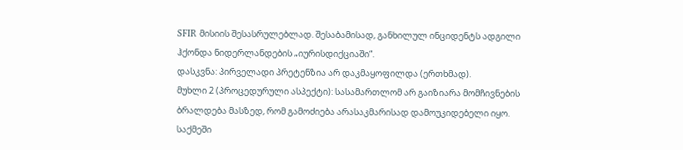SFIR მისიის შესასრულებლად. შესაბამისად, განხილულ ინციდენტს ადგილი ჰქონდა ნიდერლანდების „იურისდიქციაში“.
დასკვნა: პირველადი პრეტენზია არ დაკმაყოფილდა (ერთხმად).
მუხლი 2 (პროცედურული ასპექტი): სასამართლომ არ გაიზიარა მომჩივნების ბრალდება მასზედ, რომ გამოძიება არასაკმარისად დამოუკიდებელი იყო. საქმეში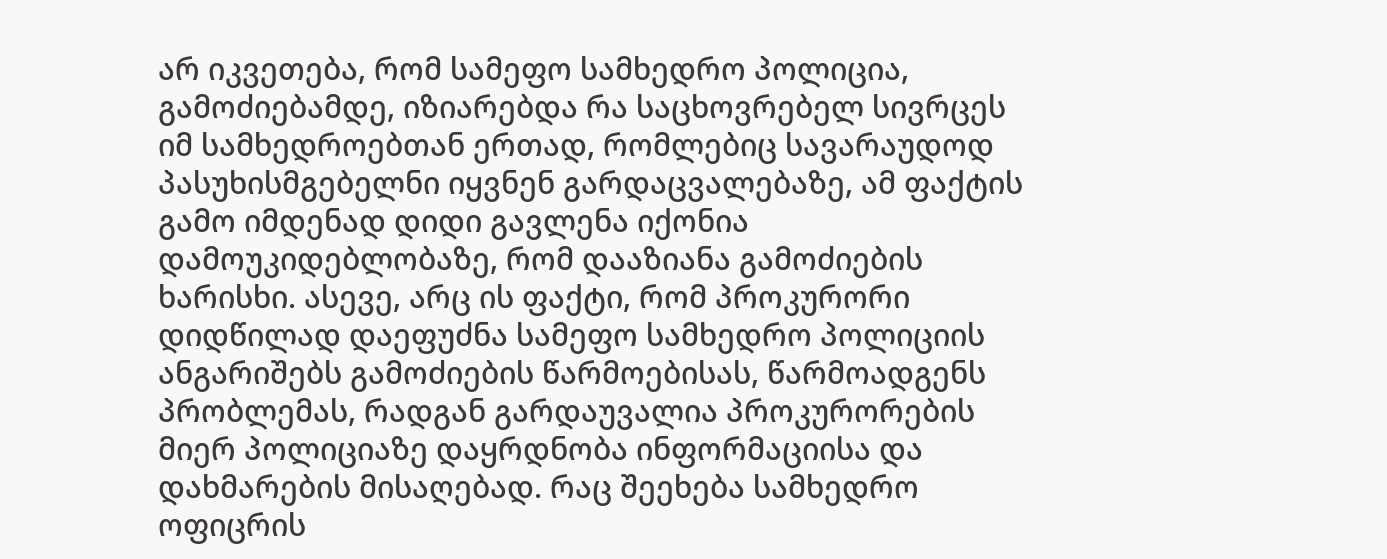არ იკვეთება, რომ სამეფო სამხედრო პოლიცია, გამოძიებამდე, იზიარებდა რა საცხოვრებელ სივრცეს იმ სამხედროებთან ერთად, რომლებიც სავარაუდოდ პასუხისმგებელნი იყვნენ გარდაცვალებაზე, ამ ფაქტის გამო იმდენად დიდი გავლენა იქონია დამოუკიდებლობაზე, რომ დააზიანა გამოძიების ხარისხი. ასევე, არც ის ფაქტი, რომ პროკურორი დიდწილად დაეფუძნა სამეფო სამხედრო პოლიციის ანგარიშებს გამოძიების წარმოებისას, წარმოადგენს პრობლემას, რადგან გარდაუვალია პროკურორების მიერ პოლიციაზე დაყრდნობა ინფორმაციისა და დახმარების მისაღებად. რაც შეეხება სამხედრო ოფიცრის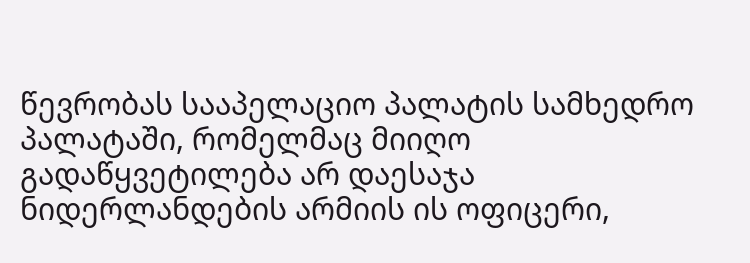წევრობას სააპელაციო პალატის სამხედრო პალატაში, რომელმაც მიიღო გადაწყვეტილება არ დაესაჯა ნიდერლანდების არმიის ის ოფიცერი,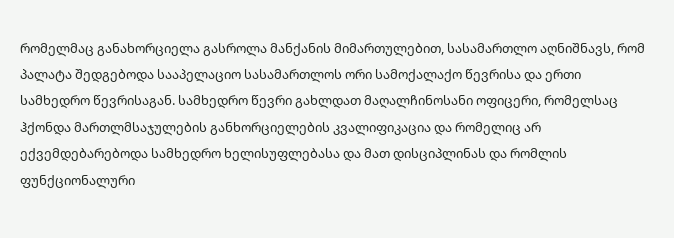რომელმაც განახორციელა გასროლა მანქანის მიმართულებით, სასამართლო აღნიშნავს, რომ პალატა შედგებოდა სააპელაციო სასამართლოს ორი სამოქალაქო წევრისა და ერთი სამხედრო წევრისაგან. სამხედრო წევრი გახლდათ მაღალჩინოსანი ოფიცერი, რომელსაც ჰქონდა მართლმსაჯულების განხორციელების კვალიფიკაცია და რომელიც არ ექვემდებარებოდა სამხედრო ხელისუფლებასა და მათ დისციპლინას და რომლის ფუნქციონალური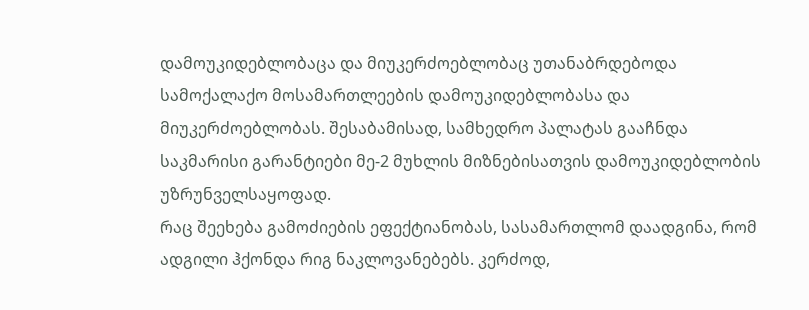დამოუკიდებლობაცა და მიუკერძოებლობაც უთანაბრდებოდა სამოქალაქო მოსამართლეების დამოუკიდებლობასა და მიუკერძოებლობას. შესაბამისად, სამხედრო პალატას გააჩნდა საკმარისი გარანტიები მე-2 მუხლის მიზნებისათვის დამოუკიდებლობის უზრუნველსაყოფად.
რაც შეეხება გამოძიების ეფექტიანობას, სასამართლომ დაადგინა, რომ ადგილი ჰქონდა რიგ ნაკლოვანებებს. კერძოდ,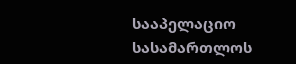სააპელაციო სასამართლოს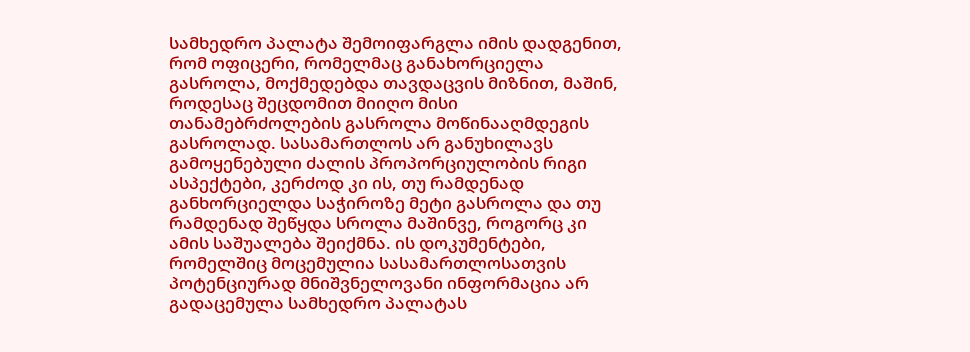სამხედრო პალატა შემოიფარგლა იმის დადგენით, რომ ოფიცერი, რომელმაც განახორციელა გასროლა, მოქმედებდა თავდაცვის მიზნით, მაშინ, როდესაც შეცდომით მიიღო მისი თანამებრძოლების გასროლა მოწინააღმდეგის გასროლად. სასამართლოს არ განუხილავს გამოყენებული ძალის პროპორციულობის რიგი ასპექტები, კერძოდ კი ის, თუ რამდენად განხორციელდა საჭიროზე მეტი გასროლა და თუ რამდენად შეწყდა სროლა მაშინვე, როგორც კი ამის საშუალება შეიქმნა. ის დოკუმენტები, რომელშიც მოცემულია სასამართლოსათვის პოტენციურად მნიშვნელოვანი ინფორმაცია არ გადაცემულა სამხედრო პალატას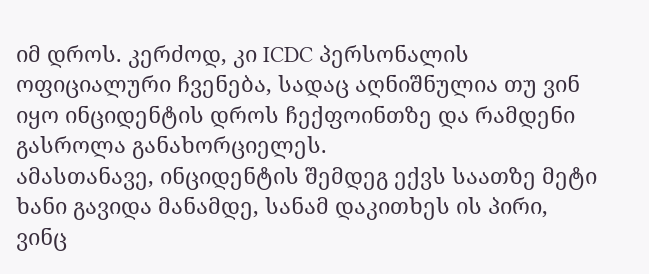იმ დროს. კერძოდ, კი ICDC პერსონალის ოფიციალური ჩვენება, სადაც აღნიშნულია თუ ვინ იყო ინციდენტის დროს ჩექფოინთზე და რამდენი გასროლა განახორციელეს.
ამასთანავე, ინციდენტის შემდეგ ექვს საათზე მეტი ხანი გავიდა მანამდე, სანამ დაკითხეს ის პირი, ვინც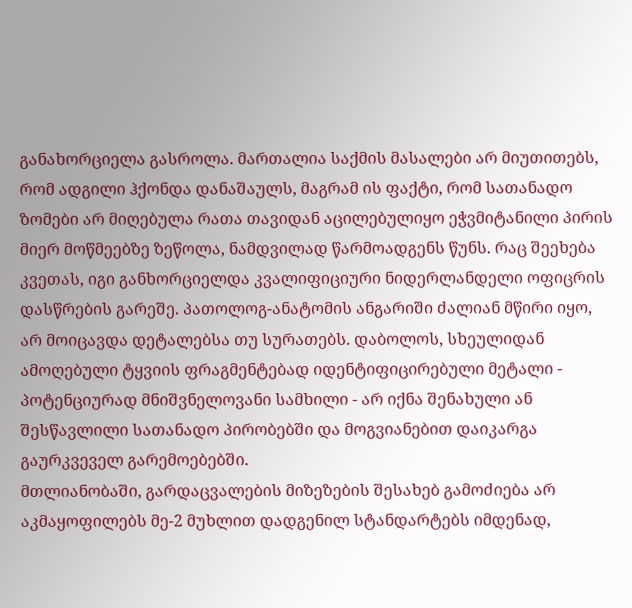განახორციელა გასროლა. მართალია საქმის მასალები არ მიუთითებს, რომ ადგილი ჰქონდა დანაშაულს, მაგრამ ის ფაქტი, რომ სათანადო ზომები არ მიღებულა რათა თავიდან აცილებულიყო ეჭვმიტანილი პირის მიერ მოწმეებზე ზეწოლა, ნამდვილად წარმოადგენს წუნს. რაც შეეხება კვეთას, იგი განხორციელდა კვალიფიციური ნიდერლანდელი ოფიცრის დასწრების გარეშე. პათოლოგ-ანატომის ანგარიში ძალიან მწირი იყო, არ მოიცავდა დეტალებსა თუ სურათებს. დაბოლოს, სხეულიდან ამოღებული ტყვიის ფრაგმენტებად იდენტიფიცირებული მეტალი - პოტენციურად მნიშვნელოვანი სამხილი - არ იქნა შენახული ან შესწავლილი სათანადო პირობებში და მოგვიანებით დაიკარგა გაურკვეველ გარემოებებში.
მთლიანობაში, გარდაცვალების მიზეზების შესახებ გამოძიება არ აკმაყოფილებს მე-2 მუხლით დადგენილ სტანდარტებს იმდენად,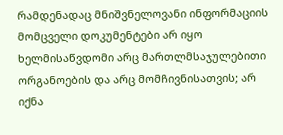რამდენადაც მნიშვნელოვანი ინფორმაციის მომცველი დოკუმენტები არ იყო ხელმისაწვდომი არც მართლმსაჯულებითი ორგანოების და არც მომჩივნისათვის; არ იქნა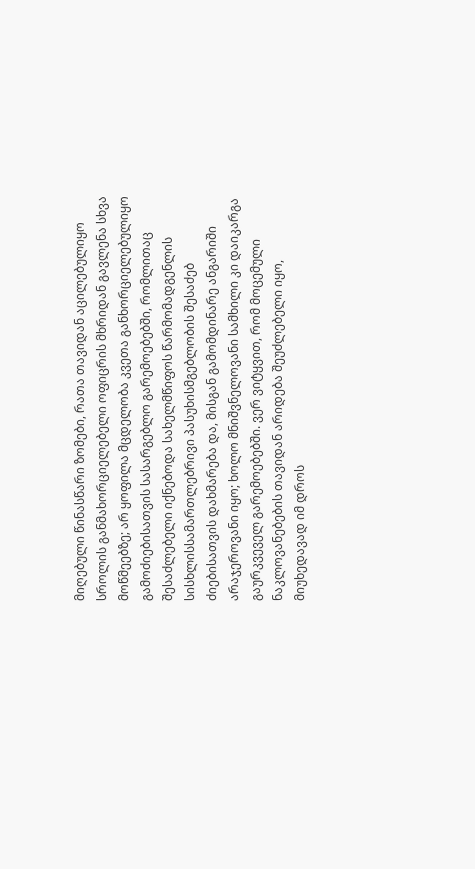მიღებული წინასწარი ზომები, რათა თავიდან აცილებულიყო სროლის განმახორციელებელი ოფიცრის მხრიდან გავლენა სხვა მოწმეებზე; არ ყოფილა მცდელობა კვეთა განხორციელებულიყო გამოძიებისათვის სასარგებლო გარემოებებში, რომლითაც შესაძლებელი იქნებოდა სახელმწიფოს წარმომადგენლის სისხლისსამართლებრივი პასუხისმგებლობის შესაძებ ძიებისათვის დახმარება და, მისგან გამომდინარე ანგარიში არაჯეროვანი იყო; ხოლო მნიშვნელოვანი სამხილი კი დაიკარგა გაურკვეველ გარემოებებში. ვერ ვიტყვით, რომ მოცემული ნაკლოვანებების თავიდან არიდება შეუძლებელი იყო, მიუხედავად იმ დროს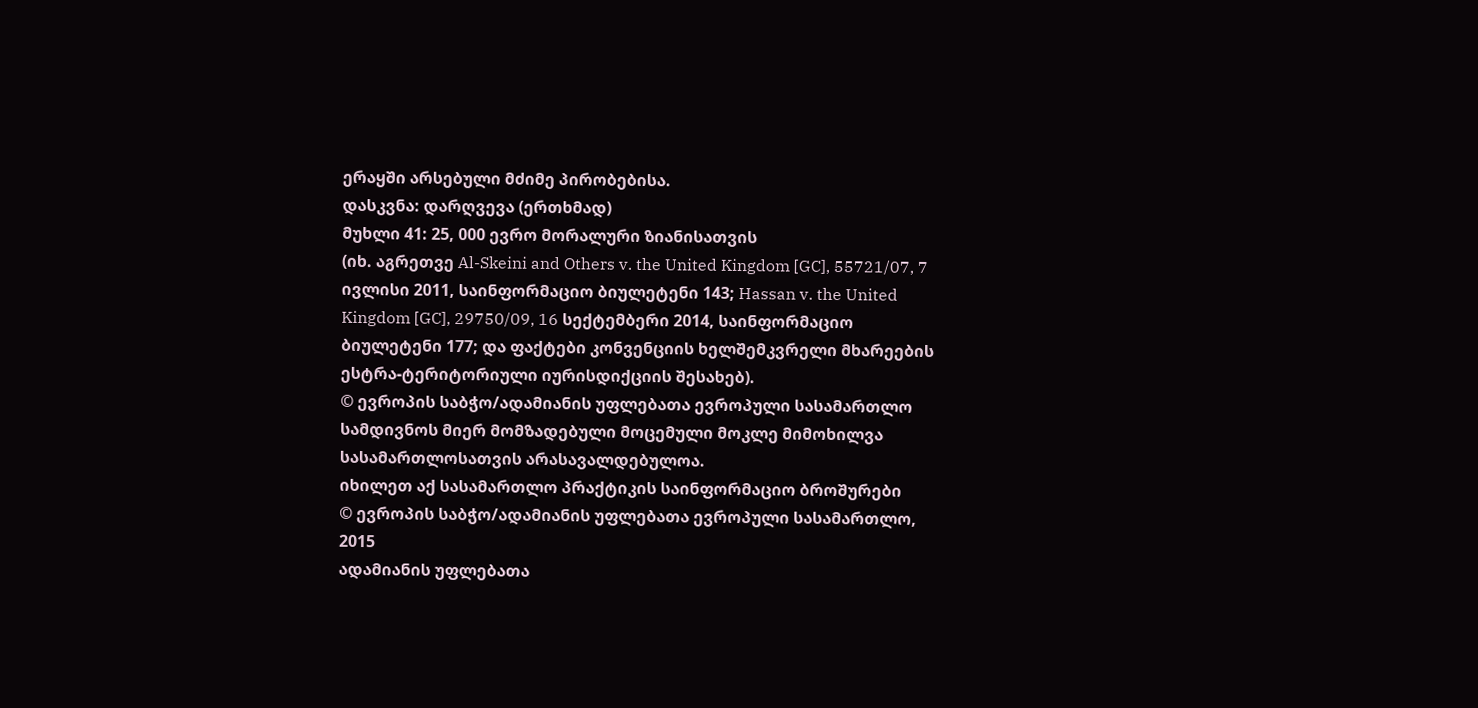ერაყში არსებული მძიმე პირობებისა.
დასკვნა: დარღვევა (ერთხმად)
მუხლი 41: 25, 000 ევრო მორალური ზიანისათვის
(იხ. აგრეთვე Al-Skeini and Others v. the United Kingdom [GC], 55721/07, 7 ივლისი 2011, საინფორმაციო ბიულეტენი 143; Hassan v. the United Kingdom [GC], 29750/09, 16 სექტემბერი 2014, საინფორმაციო ბიულეტენი 177; და ფაქტები კონვენციის ხელშემკვრელი მხარეების ესტრა-ტერიტორიული იურისდიქციის შესახებ).
© ევროპის საბჭო/ადამიანის უფლებათა ევროპული სასამართლო
სამდივნოს მიერ მომზადებული მოცემული მოკლე მიმოხილვა
სასამართლოსათვის არასავალდებულოა.
იხილეთ აქ სასამართლო პრაქტიკის საინფორმაციო ბროშურები
© ევროპის საბჭო/ადამიანის უფლებათა ევროპული სასამართლო, 2015
ადამიანის უფლებათა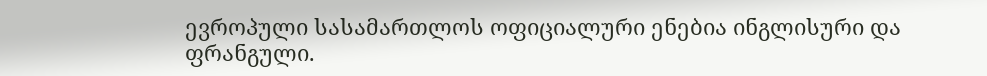ევროპული სასამართლოს ოფიციალური ენებია ინგლისური და ფრანგული.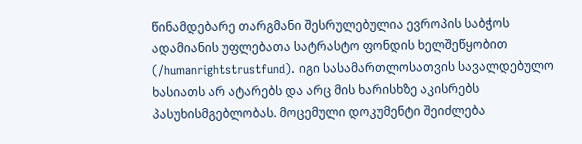წინამდებარე თარგმანი შესრულებულია ევროპის საბჭოს ადამიანის უფლებათა სატრასტო ფონდის ხელშეწყობით (/humanrightstrustfund). იგი სასამართლოსათვის სავალდებულო ხასიათს არ ატარებს და არც მის ხარისხზე აკისრებს პასუხისმგებლობას. მოცემული დოკუმენტი შეიძლება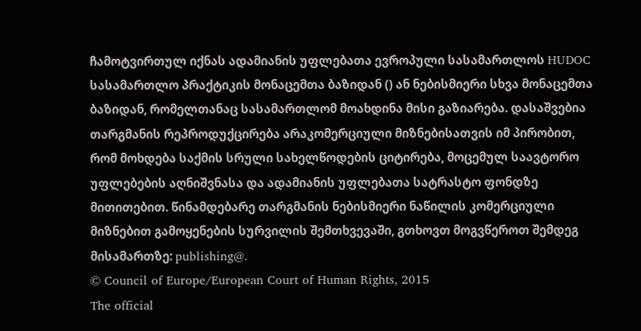ჩამოტვირთულ იქნას ადამიანის უფლებათა ევროპული სასამართლოს HUDOC სასამართლო პრაქტიკის მონაცემთა ბაზიდან () ან ნებისმიერი სხვა მონაცემთა ბაზიდან, რომელთანაც სასამართლომ მოახდინა მისი გაზიარება. დასაშვებია თარგმანის რეპროდუქცირება არაკომერციული მიზნებისათვის იმ პირობით, რომ მოხდება საქმის სრული სახელწოდების ციტირება, მოცემულ საავტორო უფლებების აღნიშვნასა და ადამიანის უფლებათა სატრასტო ფონდზე მითითებით. წინამდებარე თარგმანის ნებისმიერი ნაწილის კომერციული მიზნებით გამოყენების სურვილის შემთხვევაში, გთხოვთ მოგვწეროთ შემდეგ მისამართზე: publishing@.
© Council of Europe/European Court of Human Rights, 2015
The official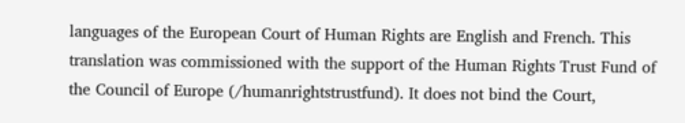languages of the European Court of Human Rights are English and French. This translation was commissioned with the support of the Human Rights Trust Fund of the Council of Europe (/humanrightstrustfund). It does not bind the Court,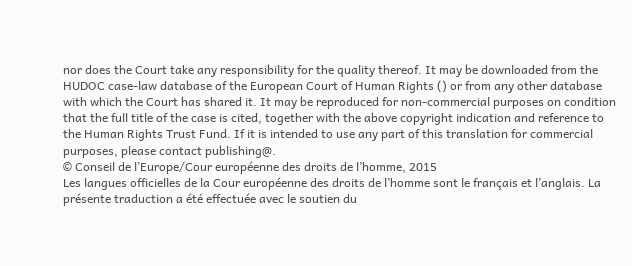nor does the Court take any responsibility for the quality thereof. It may be downloaded from the HUDOC case-law database of the European Court of Human Rights () or from any other database with which the Court has shared it. It may be reproduced for non-commercial purposes on condition that the full title of the case is cited, together with the above copyright indication and reference to the Human Rights Trust Fund. If it is intended to use any part of this translation for commercial purposes, please contact publishing@.
© Conseil de l’Europe/Cour européenne des droits de l’homme, 2015
Les langues officielles de la Cour européenne des droits de l’homme sont le français et l’anglais. La présente traduction a été effectuée avec le soutien du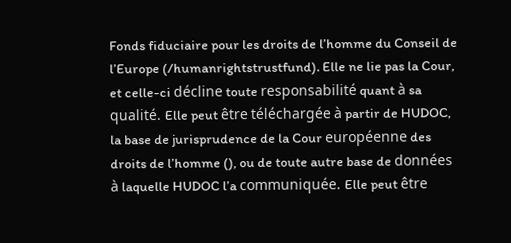Fonds fiduciaire pour les droits de l’homme du Conseil de l’Europe (/humanrightstrustfund). Elle ne lie pas la Cour, et celle-ci décline toute responsabilité quant à sa qualité. Elle peut être téléchargée à partir de HUDOC, la base de jurisprudence de la Cour européenne des droits de l’homme (), ou de toute autre base de données à laquelle HUDOC l’a communiquée. Elle peut être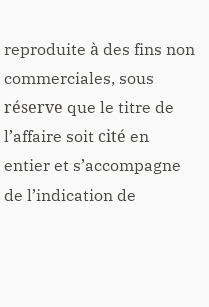reproduite à des fins non commerciales, sous réserve que le titre de l’affaire soit cité en entier et s’accompagne de l’indication de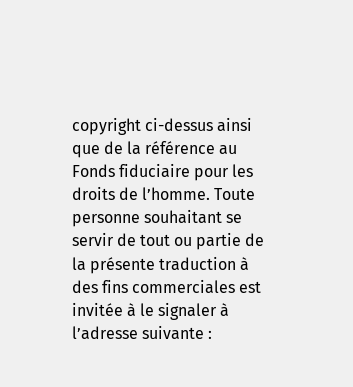copyright ci-dessus ainsi que de la référence au Fonds fiduciaire pour les droits de l’homme. Toute personne souhaitant se servir de tout ou partie de la présente traduction à des fins commerciales est invitée à le signaler à l’adresse suivante :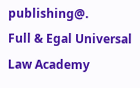publishing@.
Full & Egal Universal Law Academy